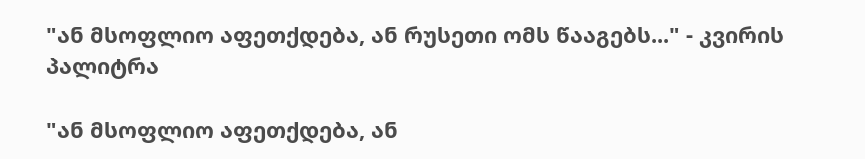"ან მსოფლიო აფეთქდება, ან რუსეთი ომს წააგებს..." - კვირის პალიტრა

"ან მსოფლიო აფეთქდება, ან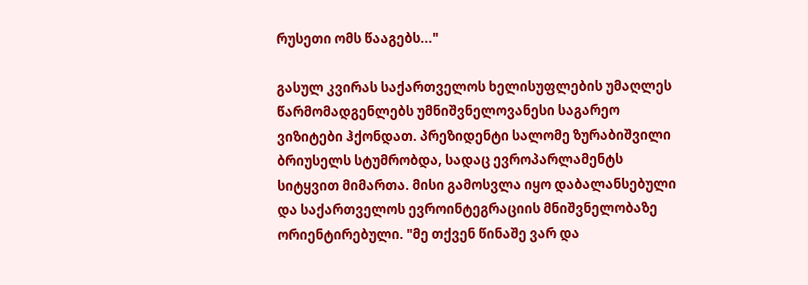რუსეთი ომს წააგებს..."

გასულ კვირას საქართველოს ხელისუფლების უმაღლეს წარმომადგენლებს უმნიშვნელოვანესი საგარეო ვიზიტები ჰქონდათ. პრეზიდენტი სალომე ზურაბიშვილი ბრიუსელს სტუმრობდა, სადაც ევროპარლამენტს სიტყვით მიმართა. მისი გამოსვლა იყო დაბალანსებული და საქართველოს ევროინტეგრაციის მნიშვნელობაზე ორიენტირებული. "მე თქვენ წინაშე ვარ და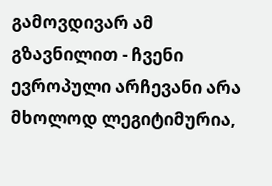გამოვდივარ ამ გზავნილით - ჩვენი ევროპული არჩევანი არა მხოლოდ ლეგიტიმურია,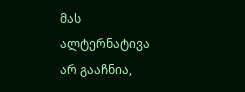მას ალტერნატივა არ გააჩნია,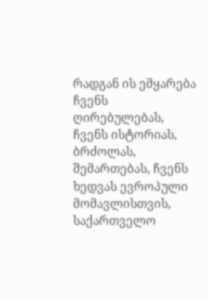რადგან ის ემყარება ჩვენს ღირებულებას, ჩვენს ისტორიას, ბრძოლას, შემართებას, ჩვენს ხედვას ევროპული მომავლისთვის, საქართველო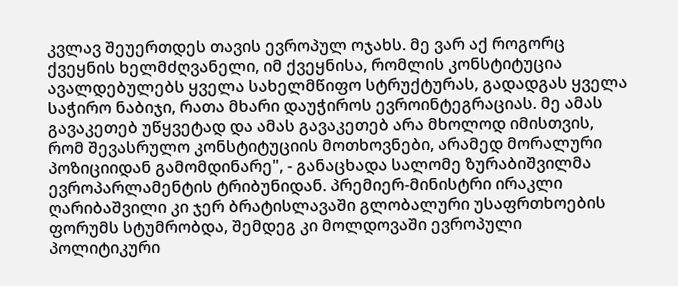კვლავ შეუერთდეს თავის ევროპულ ოჯახს. მე ვარ აქ როგორც ქვეყნის ხელმძღვანელი, იმ ქვეყნისა, რომლის კონსტიტუცია ავალდებულებს ყველა სახელმწიფო სტრუქტურას, გადადგას ყველა საჭირო ნაბიჯი, რათა მხარი დაუჭიროს ევროინტეგრაციას. მე ამას გავაკეთებ უწყვეტად და ამას გავაკეთებ არა მხოლოდ იმისთვის, რომ შევასრულო კონსტიტუციის მოთხოვნები, არამედ მორალური პოზიციიდან გამომდინარე", - განაცხადა სალომე ზურაბიშვილმა ევროპარლამენტის ტრიბუნიდან. პრემიერ-მინისტრი ირაკლი ღარიბაშვილი კი ჯერ ბრატისლავაში გლობალური უსაფრთხოების ფორუმს სტუმრობდა, შემდეგ კი მოლდოვაში ევროპული პოლიტიკური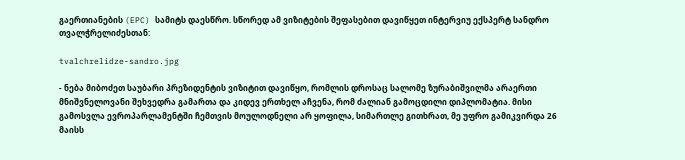გაერთიანების (EPC) სამიტს დაესწრო. სწორედ ამ ვიზიტების შეფასებით დავიწყეთ ინტერვიუ ექსპერტ სანდრო თვალჭრელიძესთან:

tvalchrelidze-sandro.jpg

- ნება მიბოძეთ საუბარი პრეზიდენტის ვიზიტით დავიწყო, რომლის დროსაც სალომე ზურაბიშვილმა არაერთი მნიშვნელოვანი შეხვედრა გამართა და კიდევ ერთხელ აჩვენა, რომ ძალიან გამოცდილი დიპლომატია. მისი გამოსვლა ევროპარლამენტში ჩემთვის მოულოდნელი არ ყოფილა, სიმართლე გითხრათ, მე უფრო გამიკვირდა 26 მაისს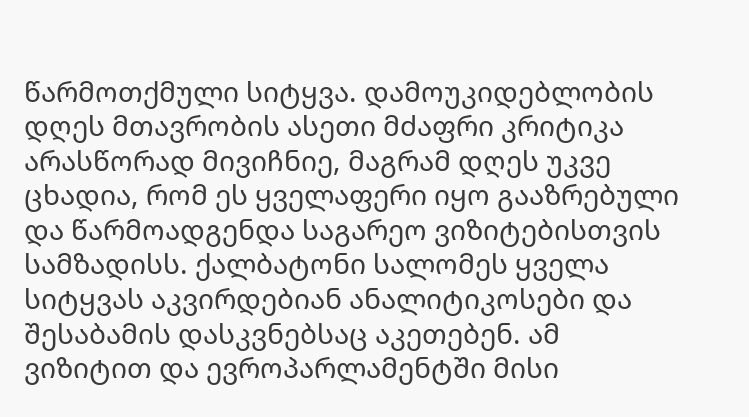წარმოთქმული სიტყვა. დამოუკიდებლობის დღეს მთავრობის ასეთი მძაფრი კრიტიკა არასწორად მივიჩნიე, მაგრამ დღეს უკვე ცხადია, რომ ეს ყველაფერი იყო გააზრებული და წარმოადგენდა საგარეო ვიზიტებისთვის სამზადისს. ქალბატონი სალომეს ყველა სიტყვას აკვირდებიან ანალიტიკოსები და შესაბამის დასკვნებსაც აკეთებენ. ამ ვიზიტით და ევროპარლამენტში მისი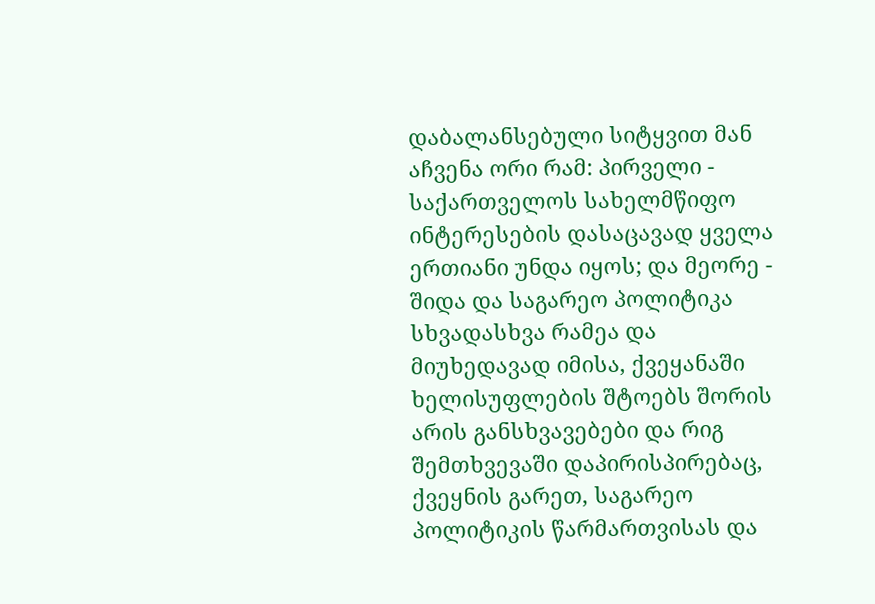დაბალანსებული სიტყვით მან აჩვენა ორი რამ: პირველი - საქართველოს სახელმწიფო ინტერესების დასაცავად ყველა ერთიანი უნდა იყოს; და მეორე - შიდა და საგარეო პოლიტიკა სხვადასხვა რამეა და მიუხედავად იმისა, ქვეყანაში ხელისუფლების შტოებს შორის არის განსხვავებები და რიგ შემთხვევაში დაპირისპირებაც, ქვეყნის გარეთ, საგარეო პოლიტიკის წარმართვისას და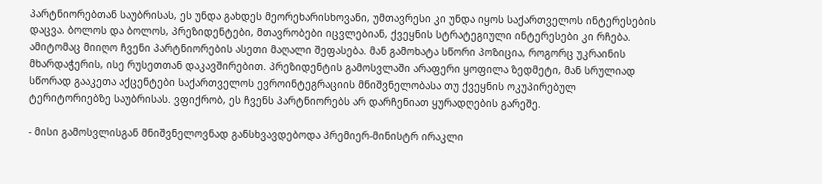პარტნიორებთან საუბრისას, ეს უნდა გახდეს მეორეხარისხოვანი, უმთავრესი კი უნდა იყოს საქართველოს ინტერესების დაცვა. ბოლოს და ბოლოს, პრეზიდენტები, მთავრობები იცვლებიან, ქვეყნის სტრატეგიული ინტერესები კი რჩება. ამიტომაც მიიღო ჩვენი პარტნიორების ასეთი მაღალი შეფასება. მან გამოხატა სწორი პოზიცია, როგორც უკრაინის მხარდაჭერის, ისე რუსეთთან დაკავშირებით. პრეზიდენტის გამოსვლაში არაფერი ყოფილა ზედმეტი, მან სრულიად სწორად გააკეთა აქცენტები საქართველოს ევროინტეგრაციის მნიშვნელობასა თუ ქვეყნის ოკუპირებულ ტერიტორიებზე საუბრისას. ვფიქრობ, ეს ჩვენს პარტნიორებს არ დარჩენიათ ყურადღების გარეშე.

- მისი გამოსვლისგან მნიშვნელოვნად განსხვავდებოდა პრემიერ-მინისტრ ირაკლი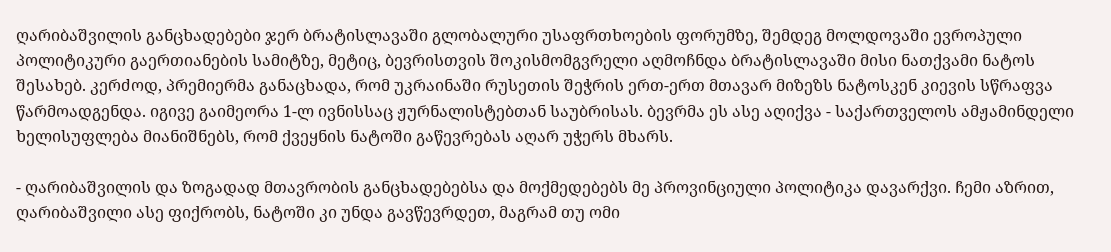ღარიბაშვილის განცხადებები ჯერ ბრატისლავაში გლობალური უსაფრთხოების ფორუმზე, შემდეგ მოლდოვაში ევროპული პოლიტიკური გაერთიანების სამიტზე, მეტიც, ბევრისთვის შოკისმომგვრელი აღმოჩნდა ბრატისლავაში მისი ნათქვამი ნატოს შესახებ. კერძოდ, პრემიერმა განაცხადა, რომ უკრაინაში რუსეთის შეჭრის ერთ-ერთ მთავარ მიზეზს ნატოსკენ კიევის სწრაფვა წარმოადგენდა. იგივე გაიმეორა 1-ლ ივნისსაც ჟურნალისტებთან საუბრისას. ბევრმა ეს ასე აღიქვა - საქართველოს ამჟამინდელი ხელისუფლება მიანიშნებს, რომ ქვეყნის ნატოში გაწევრებას აღარ უჭერს მხარს.

- ღარიბაშვილის და ზოგადად მთავრობის განცხადებებსა და მოქმედებებს მე პროვინციული პოლიტიკა დავარქვი. ჩემი აზრით, ღარიბაშვილი ასე ფიქრობს, ნატოში კი უნდა გავწევრდეთ, მაგრამ თუ ომი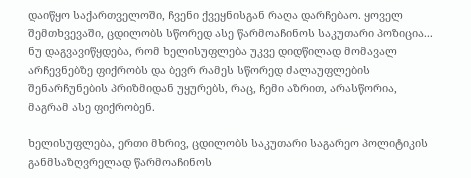დაიწყო საქართველოში, ჩვენი ქვეყნისგან რაღა დარჩებაო. ყოველ შემთხვევაში, ცდილობს სწორედ ასე წარმოაჩინოს საკუთარი პოზიცია... ნუ დაგვავიწყდება, რომ ხელისუფლება უკვე დიდწილად მომავალ არჩევნებზე ფიქრობს და ბევრ რამეს სწორედ ძალაუფლების შენარჩუნების პრიზმიდან უყურებს, რაც, ჩემი აზრით, არასწორია, მაგრამ ასე ფიქრობენ.

ხელისუფლება, ერთი მხრივ, ცდილობს საკუთარი საგარეო პოლიტიკის განმსაზღვრელად წარმოაჩინოს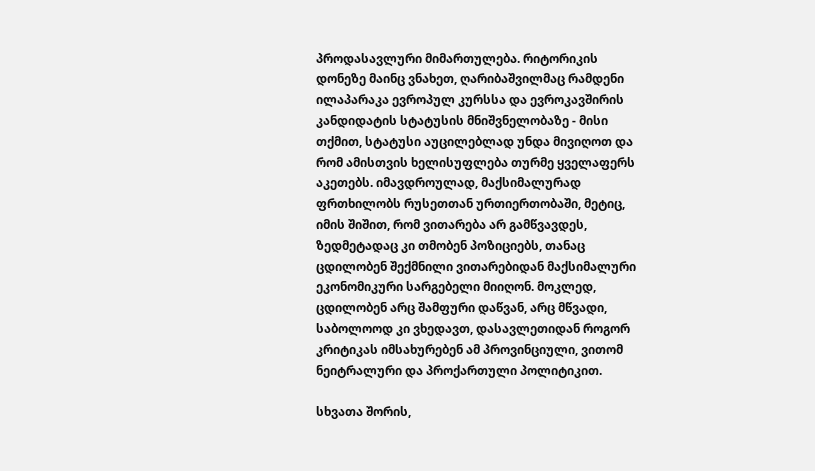პროდასავლური მიმართულება. რიტორიკის დონეზე მაინც ვნახეთ, ღარიბაშვილმაც რამდენი ილაპარაკა ევროპულ კურსსა და ევროკავშირის კანდიდატის სტატუსის მნიშვნელობაზე - მისი თქმით, სტატუსი აუცილებლად უნდა მივიღოთ და რომ ამისთვის ხელისუფლება თურმე ყველაფერს აკეთებს. იმავდროულად, მაქსიმალურად ფრთხილობს რუსეთთან ურთიერთობაში, მეტიც, იმის შიშით, რომ ვითარება არ გამწვავდეს, ზედმეტადაც კი თმობენ პოზიციებს, თანაც ცდილობენ შექმნილი ვითარებიდან მაქსიმალური ეკონომიკური სარგებელი მიიღონ. მოკლედ, ცდილობენ არც შამფური დაწვან, არც მწვადი, საბოლოოდ კი ვხედავთ, დასავლეთიდან როგორ კრიტიკას იმსახურებენ ამ პროვინციული, ვითომ ნეიტრალური და პროქართული პოლიტიკით.

სხვათა შორის,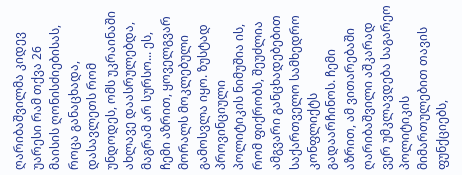ღარიბაშვილმა კიდევ უარესი რამ თქვა 26 მაისის ღონისძიებისას, როცა განაცხადა, დასავლეთს რომ უნდოდეს, ომს უკრაინაში ახლავე დაასრულებდა, მაგრამ არ სურსო... ეს, ჩემი აზრით, ყოველგვარ მორალს მოკლებული გამოსვლა იყო. ზუსტად პროვინციული პოლიტიკის ნიმუშია ის, რომ ფიქრობს, შეუძლია ამგვარი განცხადებებით საქართველო სამხედრო კონფლიქტს გადაარჩინოს. ჩემი აზრით, ამ ვითარებაში ღარიბაშვილი აშკარად ვერ უმკლავდება საგარეო პოლიტიკის მიმართულებით თავის ფუნქციებს,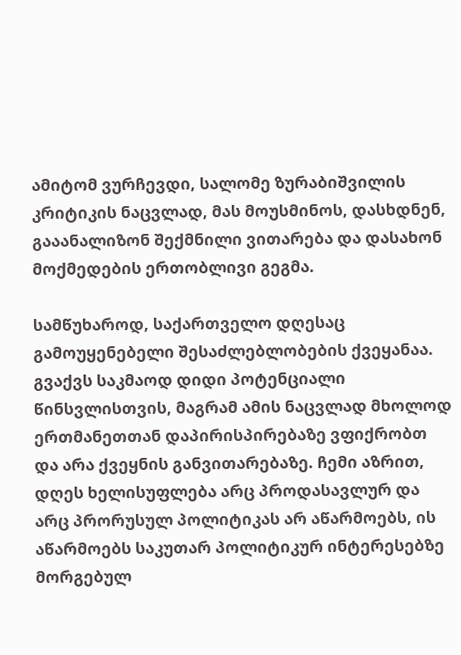ამიტომ ვურჩევდი, სალომე ზურაბიშვილის კრიტიკის ნაცვლად, მას მოუსმინოს, დასხდნენ, გააანალიზონ შექმნილი ვითარება და დასახონ მოქმედების ერთობლივი გეგმა.

სამწუხაროდ, საქართველო დღესაც გამოუყენებელი შესაძლებლობების ქვეყანაა. გვაქვს საკმაოდ დიდი პოტენციალი წინსვლისთვის, მაგრამ ამის ნაცვლად მხოლოდ ერთმანეთთან დაპირისპირებაზე ვფიქრობთ და არა ქვეყნის განვითარებაზე. ჩემი აზრით, დღეს ხელისუფლება არც პროდასავლურ და არც პრორუსულ პოლიტიკას არ აწარმოებს, ის აწარმოებს საკუთარ პოლიტიკურ ინტერესებზე მორგებულ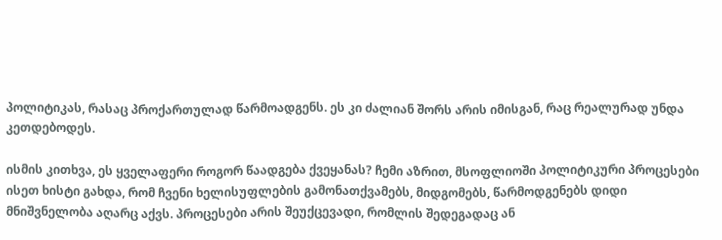პოლიტიკას, რასაც პროქართულად წარმოადგენს. ეს კი ძალიან შორს არის იმისგან, რაც რეალურად უნდა კეთდებოდეს.

ისმის კითხვა, ეს ყველაფერი როგორ წაადგება ქვეყანას? ჩემი აზრით, მსოფლიოში პოლიტიკური პროცესები ისეთ ხისტი გახდა, რომ ჩვენი ხელისუფლების გამონათქვამებს, მიდგომებს, წარმოდგენებს დიდი მნიშვნელობა აღარც აქვს. პროცესები არის შეუქცევადი, რომლის შედეგადაც ან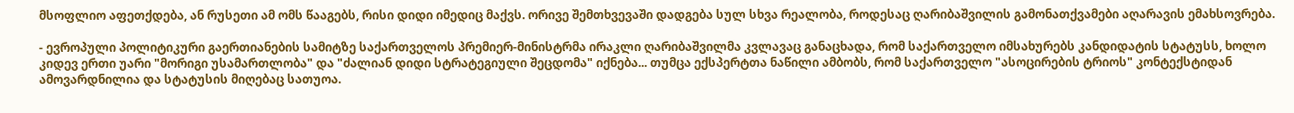მსოფლიო აფეთქდება, ან რუსეთი ამ ომს წააგებს, რისი დიდი იმედიც მაქვს. ორივე შემთხვევაში დადგება სულ სხვა რეალობა, როდესაც ღარიბაშვილის გამონათქვამები აღარავის ემახსოვრება.

- ევროპული პოლიტიკური გაერთიანების სამიტზე საქართველოს პრემიერ-მინისტრმა ირაკლი ღარიბაშვილმა კვლავაც განაცხადა, რომ საქართველო იმსახურებს კანდიდატის სტატუსს, ხოლო კიდევ ერთი უარი "მორიგი უსამართლობა" და "ძალიან დიდი სტრატეგიული შეცდომა" იქნება... თუმცა ექსპერტთა ნაწილი ამბობს, რომ საქართველო "ასოცირების ტრიოს" კონტექსტიდან ამოვარდნილია და სტატუსის მიღებაც სათუოა.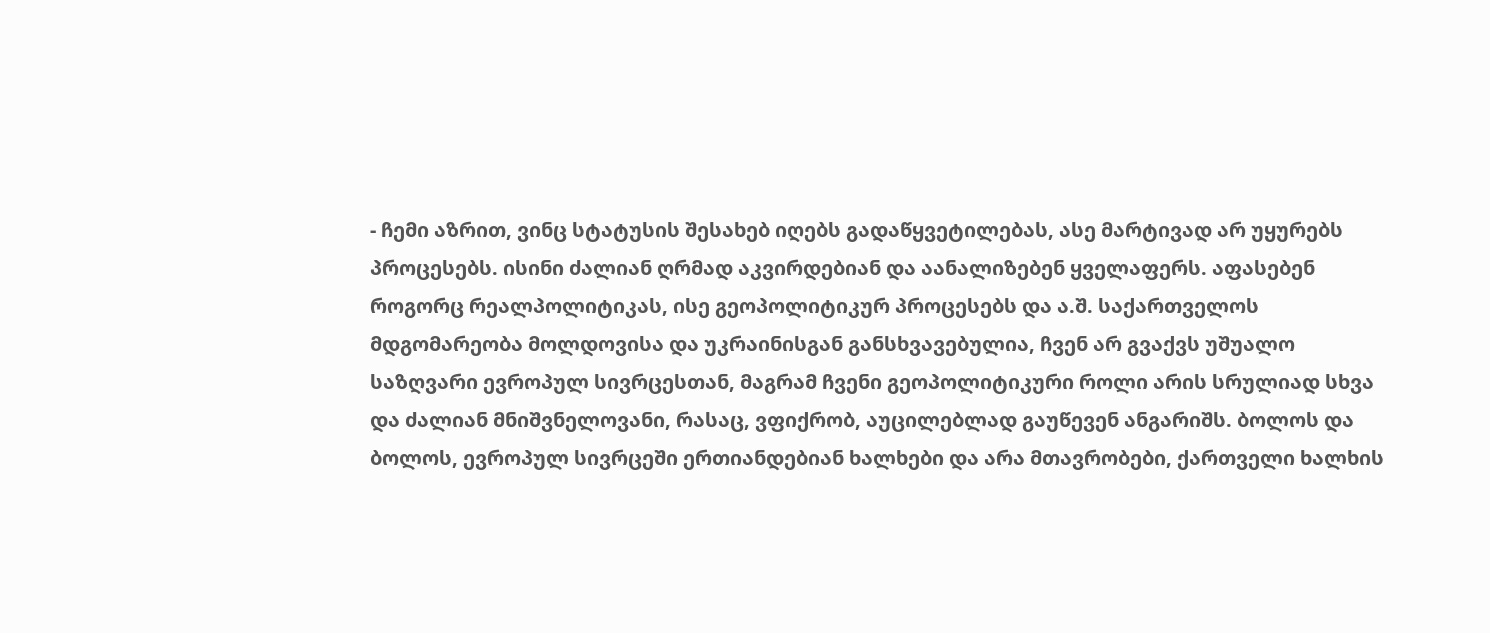- ჩემი აზრით, ვინც სტატუსის შესახებ იღებს გადაწყვეტილებას, ასე მარტივად არ უყურებს პროცესებს. ისინი ძალიან ღრმად აკვირდებიან და აანალიზებენ ყველაფერს. აფასებენ როგორც რეალპოლიტიკას, ისე გეოპოლიტიკურ პროცესებს და ა.შ. საქართველოს მდგომარეობა მოლდოვისა და უკრაინისგან განსხვავებულია, ჩვენ არ გვაქვს უშუალო საზღვარი ევროპულ სივრცესთან, მაგრამ ჩვენი გეოპოლიტიკური როლი არის სრულიად სხვა და ძალიან მნიშვნელოვანი, რასაც, ვფიქრობ, აუცილებლად გაუწევენ ანგარიშს. ბოლოს და ბოლოს, ევროპულ სივრცეში ერთიანდებიან ხალხები და არა მთავრობები, ქართველი ხალხის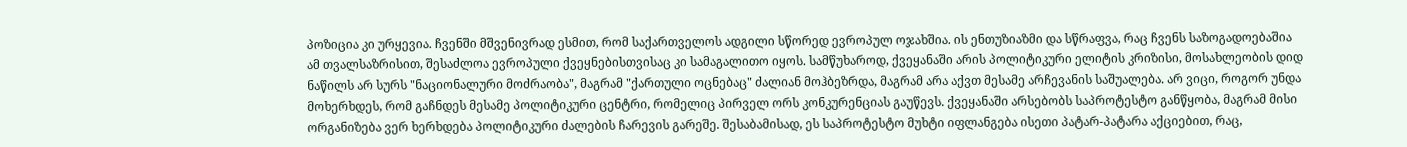პოზიცია კი ურყევია. ჩვენში მშვენივრად ესმით, რომ საქართველოს ადგილი სწორედ ევროპულ ოჯახშია. ის ენთუზიაზმი და სწრაფვა, რაც ჩვენს საზოგადოებაშია ამ თვალსაზრისით, შესაძლოა ევროპული ქვეყნებისთვისაც კი სამაგალითო იყოს. სამწუხაროდ, ქვეყანაში არის პოლიტიკური ელიტის კრიზისი, მოსახლეობის დიდ ნაწილს არ სურს "ნაციონალური მოძრაობა", მაგრამ "ქართული ოცნებაც" ძალიან მოჰბეზრდა, მაგრამ არა აქვთ მესამე არჩევანის საშუალება. არ ვიცი, როგორ უნდა მოხერხდეს, რომ გაჩნდეს მესამე პოლიტიკური ცენტრი, რომელიც პირველ ორს კონკურენციას გაუწევს. ქვეყანაში არსებობს საპროტესტო განწყობა, მაგრამ მისი ორგანიზება ვერ ხერხდება პოლიტიკური ძალების ჩარევის გარეშე. შესაბამისად, ეს საპროტესტო მუხტი იფლანგება ისეთი პატარ-პატარა აქციებით, რაც,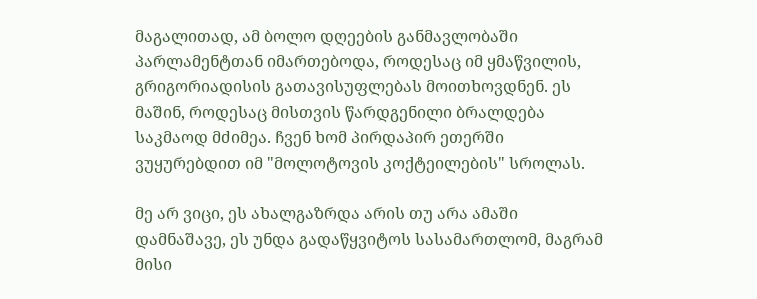მაგალითად, ამ ბოლო დღეების განმავლობაში პარლამენტთან იმართებოდა, როდესაც იმ ყმაწვილის, გრიგორიადისის გათავისუფლებას მოითხოვდნენ. ეს მაშინ, როდესაც მისთვის წარდგენილი ბრალდება საკმაოდ მძიმეა. ჩვენ ხომ პირდაპირ ეთერში ვუყურებდით იმ "მოლოტოვის კოქტეილების" სროლას.

მე არ ვიცი, ეს ახალგაზრდა არის თუ არა ამაში დამნაშავე, ეს უნდა გადაწყვიტოს სასამართლომ, მაგრამ მისი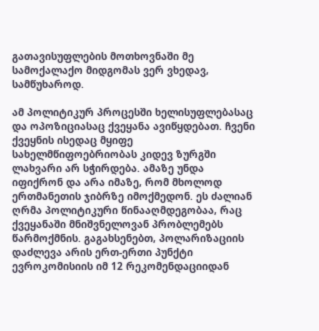გათავისუფლების მოთხოვნაში მე სამოქალაქო მიდგომას ვერ ვხედავ, სამწუხაროდ.

ამ პოლიტიკურ პროცესში ხელისუფლებასაც და ოპოზიციასაც ქვეყანა ავიწყდებათ. ჩვენი ქვეყნის ისედაც მყიფე სახელმწიფოებრიობას კიდევ ზურგში ლახვარი არ სჭირდება. ამაზე უნდა იფიქრონ და არა იმაზე, რომ მხოლოდ ერთმანეთის ჯიბრზე იმოქმედონ. ეს ძალიან ღრმა პოლიტიკური წინააღმდეგობაა, რაც ქვეყანაში მნიშვნელოვან პრობლემებს წარმოქმნის. გაგახსენებთ, პოლარიზაციის დაძლევა არის ერთ-ერთი პუნქტი ევროკომისიის იმ 12 რეკომენდაციიდან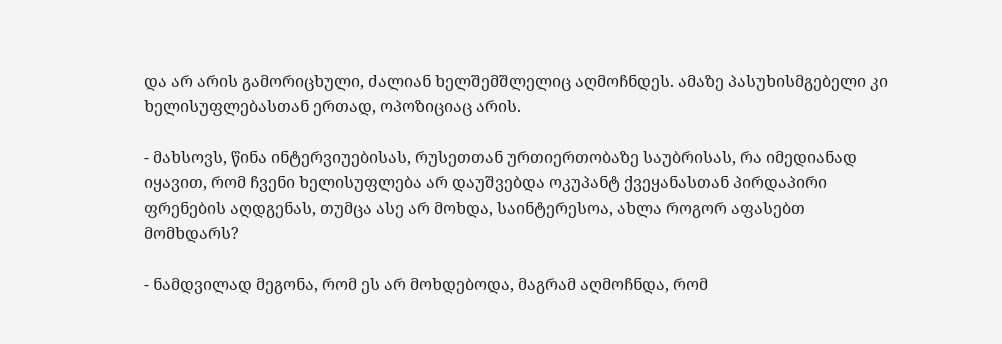და არ არის გამორიცხული, ძალიან ხელშემშლელიც აღმოჩნდეს. ამაზე პასუხისმგებელი კი ხელისუფლებასთან ერთად, ოპოზიციაც არის.

- მახსოვს, წინა ინტერვიუებისას, რუსეთთან ურთიერთობაზე საუბრისას, რა იმედიანად იყავით, რომ ჩვენი ხელისუფლება არ დაუშვებდა ოკუპანტ ქვეყანასთან პირდაპირი ფრენების აღდგენას, თუმცა ასე არ მოხდა, საინტერესოა, ახლა როგორ აფასებთ მომხდარს?

- ნამდვილად მეგონა, რომ ეს არ მოხდებოდა, მაგრამ აღმოჩნდა, რომ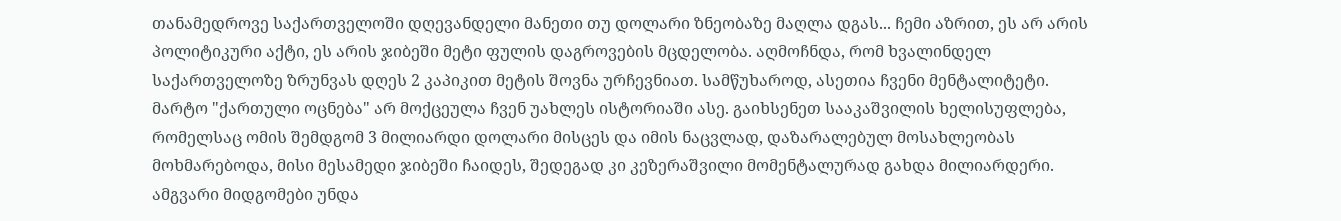თანამედროვე საქართველოში დღევანდელი მანეთი თუ დოლარი ზნეობაზე მაღლა დგას... ჩემი აზრით, ეს არ არის პოლიტიკური აქტი, ეს არის ჯიბეში მეტი ფულის დაგროვების მცდელობა. აღმოჩნდა, რომ ხვალინდელ საქართველოზე ზრუნვას დღეს 2 კაპიკით მეტის შოვნა ურჩევნიათ. სამწუხაროდ, ასეთია ჩვენი მენტალიტეტი. მარტო "ქართული ოცნება" არ მოქცეულა ჩვენ უახლეს ისტორიაში ასე. გაიხსენეთ სააკაშვილის ხელისუფლება, რომელსაც ომის შემდგომ 3 მილიარდი დოლარი მისცეს და იმის ნაცვლად, დაზარალებულ მოსახლეობას მოხმარებოდა, მისი მესამედი ჯიბეში ჩაიდეს, შედეგად კი კეზერაშვილი მომენტალურად გახდა მილიარდერი. ამგვარი მიდგომები უნდა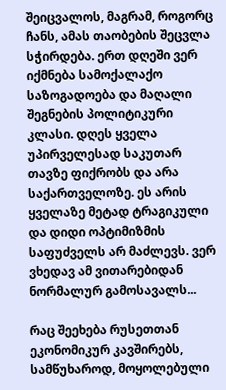შეიცვალოს, მაგრამ, როგორც ჩანს, ამას თაობების შეცვლა სჭირდება. ერთ დღეში ვერ იქმნება სამოქალაქო საზოგადოება და მაღალი შეგნების პოლიტიკური კლასი. დღეს ყველა უპირველესად საკუთარ თავზე ფიქრობს და არა საქართველოზე. ეს არის ყველაზე მეტად ტრაგიკული და დიდი ოპტიმიზმის საფუძველს არ მაძლევს. ვერ ვხედავ ამ ვითარებიდან ნორმალურ გამოსავალს...

რაც შეეხება რუსეთთან ეკონომიკურ კავშირებს, სამწუხაროდ, მოყოლებული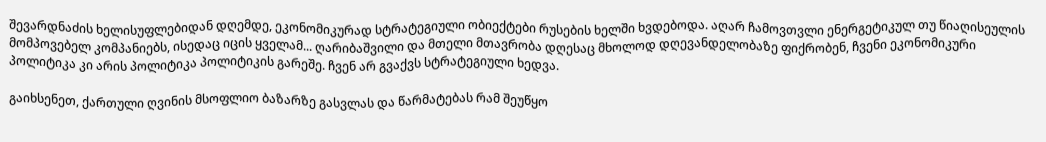შევარდნაძის ხელისუფლებიდან დღემდე, ეკონომიკურად სტრატეგიული ობიექტები რუსების ხელში ხვდებოდა. აღარ ჩამოვთვლი ენერგეტიკულ თუ წიაღისეულის მომპოვებელ კომპანიებს, ისედაც იცის ყველამ... ღარიბაშვილი და მთელი მთავრობა დღესაც მხოლოდ დღევანდელობაზე ფიქრობენ, ჩვენი ეკონომიკური პოლიტიკა კი არის პოლიტიკა პოლიტიკის გარეშე. ჩვენ არ გვაქვს სტრატეგიული ხედვა.

გაიხსენეთ, ქართული ღვინის მსოფლიო ბაზარზე გასვლას და წარმატებას რამ შეუწყო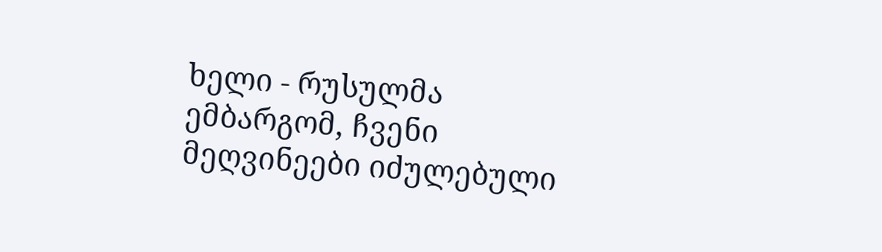ხელი - რუსულმა ემბარგომ, ჩვენი მეღვინეები იძულებული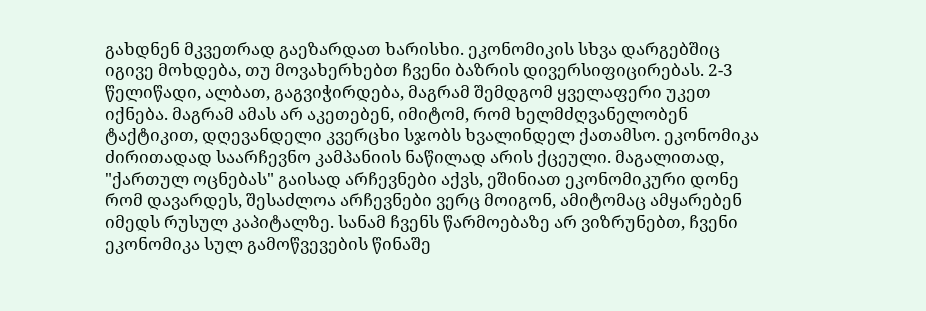გახდნენ მკვეთრად გაეზარდათ ხარისხი. ეკონომიკის სხვა დარგებშიც იგივე მოხდება, თუ მოვახერხებთ ჩვენი ბაზრის დივერსიფიცირებას. 2-3 წელიწადი, ალბათ, გაგვიჭირდება, მაგრამ შემდგომ ყველაფერი უკეთ იქნება. მაგრამ ამას არ აკეთებენ, იმიტომ, რომ ხელმძღვანელობენ ტაქტიკით, დღევანდელი კვერცხი სჯობს ხვალინდელ ქათამსო. ეკონომიკა ძირითადად საარჩევნო კამპანიის ნაწილად არის ქცეული. მაგალითად, "ქართულ ოცნებას" გაისად არჩევნები აქვს, ეშინიათ ეკონომიკური დონე რომ დავარდეს, შესაძლოა არჩევნები ვერც მოიგონ, ამიტომაც ამყარებენ იმედს რუსულ კაპიტალზე. სანამ ჩვენს წარმოებაზე არ ვიზრუნებთ, ჩვენი ეკონომიკა სულ გამოწვევების წინაშე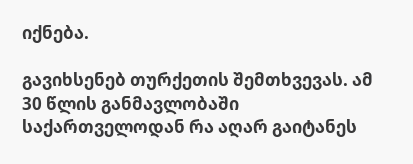იქნება.

გავიხსენებ თურქეთის შემთხვევას. ამ 30 წლის განმავლობაში საქართველოდან რა აღარ გაიტანეს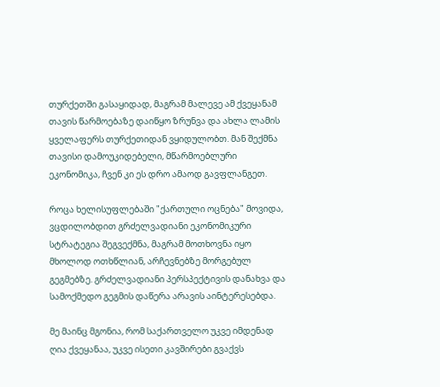თურქეთში გასაყიდად, მაგრამ მალევე ამ ქვეყანამ თავის წარმოებაზე დაიწყო ზრუნვა და ახლა ლამის ყველაფერს თურქეთიდან ვყიდულობთ. მან შექმნა თავისი დამოუკიდებელი, მწარმოებლური ეკონომიკა, ჩვენ კი ეს დრო ამაოდ გავფლანგეთ.

როცა ხელისუფლებაში "ქართული ოცნება" მოვიდა, ვცდილობდით გრძელვადიანი ეკონომიკური სტრატეგია შეგვექმნა, მაგრამ მოთხოვნა იყო მხოლოდ ოთხწლიან, არჩევნებზე მორგებულ გეგმებზე. გრძელვადიანი პერსპექტივის დანახვა და სამოქმედო გეგმის დაწერა არავის აინტერესებდა.

მე მაინც მგონია, რომ საქართველო უკვე იმდენად ღია ქვეყანაა, უკვე ისეთი კავშირები გვაქვს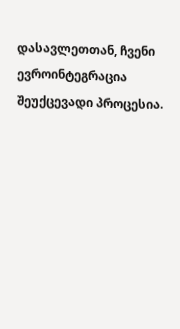დასავლეთთან, ჩვენი ევროინტეგრაცია შეუქცევადი პროცესია.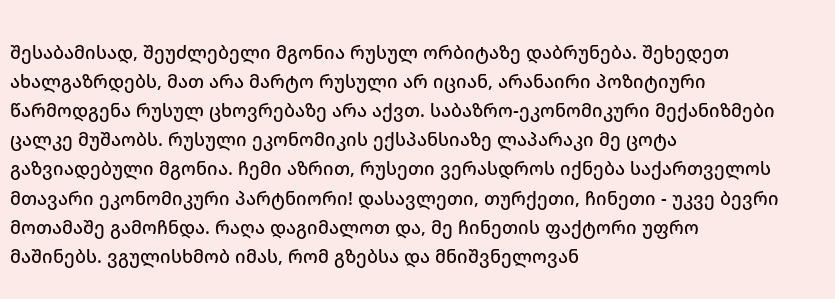შესაბამისად, შეუძლებელი მგონია რუსულ ორბიტაზე დაბრუნება. შეხედეთ ახალგაზრდებს, მათ არა მარტო რუსული არ იციან, არანაირი პოზიტიური წარმოდგენა რუსულ ცხოვრებაზე არა აქვთ. საბაზრო-ეკონომიკური მექანიზმები ცალკე მუშაობს. რუსული ეკონომიკის ექსპანსიაზე ლაპარაკი მე ცოტა გაზვიადებული მგონია. ჩემი აზრით, რუსეთი ვერასდროს იქნება საქართველოს მთავარი ეკონომიკური პარტნიორი! დასავლეთი, თურქეთი, ჩინეთი - უკვე ბევრი მოთამაშე გამოჩნდა. რაღა დაგიმალოთ და, მე ჩინეთის ფაქტორი უფრო მაშინებს. ვგულისხმობ იმას, რომ გზებსა და მნიშვნელოვან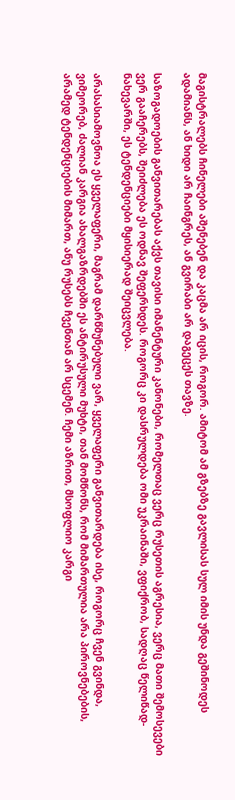მაგისტრალებს ჩინელები აშენებენ და კაცმა არ იცის, როგორ. ამიტომ ამ გზებზე გავლისას სულ იმის უნდა გეშინოდეს ადამიანს, ან ხიდი არ ჩაინგრეს, ან გვირაბი არ დაგეცეს თავზე.

საზოგადოების განვითარებას აქვს თავისი იმანენტური კანონები, რომელთაც ვერც რუსეთის აგრესია, ვერც მათი შემოსევები ვერ გააჩერებს, შეიძლება ეს ოდნავ შეფერხდეს. როგორც კი დასრულდება ომი უკრაინაში, ვფიქრობ, სადღაც წელიწად-ნახევარში, ეს ტენდენციები მყისიერად შეიცვლება.

არასასიამოვნოა ეს ყველაფერი, მაგრამ დარწმუნებული ვარ, ყველაფერი განვითარდება ისე, როგორც ჩვენ გვინდა, ვიმეორებ, ძალიან კარგია ახალგაზრდებში ეს ანტირუსული მუხტი, თან მომწონს, რომ მიმართულია არა პიროვნებების, არამედ ტენდენციების მიმართ, ანუ რუსებს ჩვენთან არ სცემენ. ჩემი აზრით, მსოფლიო კარგი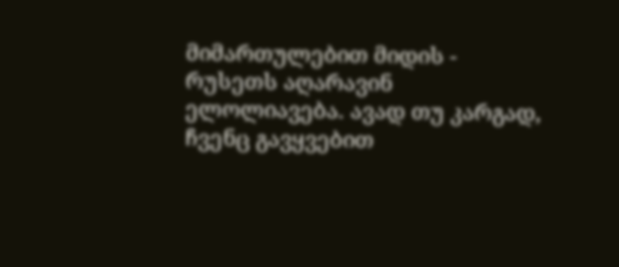მიმართულებით მიდის - რუსეთს აღარავინ ელოლიავება. ავად თუ კარგად, ჩვენც გავყვებით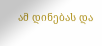ამ დინებას და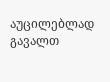აუცილებლად გავალთ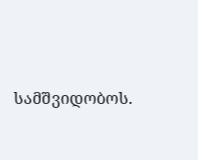სამშვიდობოს.